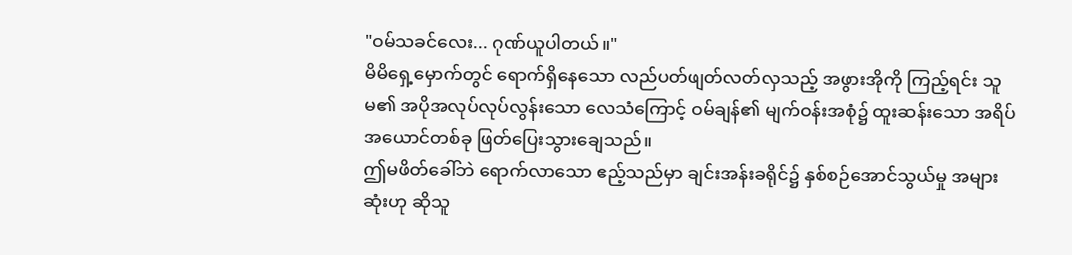"ဝမ်သခင်လေး... ဂုဏ်ယူပါတယ်။"
မိမိရှေ့မှောက်တွင် ရောက်ရှိနေသော လည်ပတ်ဖျတ်လတ်လှသည့် အဖွားအိုကို ကြည့်ရင်း သူမ၏ အပိုအလုပ်လုပ်လွန်းသော လေသံကြောင့် ဝမ်ချန်၏ မျက်ဝန်းအစုံ၌ ထူးဆန်းသော အရိပ်အယောင်တစ်ခု ဖြတ်ပြေးသွားချေသည်။
ဤမဖိတ်ခေါ်ဘဲ ရောက်လာသော ဧည့်သည်မှာ ချင်းအန်းခရိုင်၌ နှစ်စဉ်အောင်သွယ်မှု အများဆုံးဟု ဆိုသူ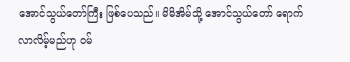အောင်သွယ်တော်ကြီး ဖြစ်ပေသည်။ မိမိအိမ်သို့ အောင်သွယ်တော် ရောက်လာလိမ့်မည်ဟု ဝမ်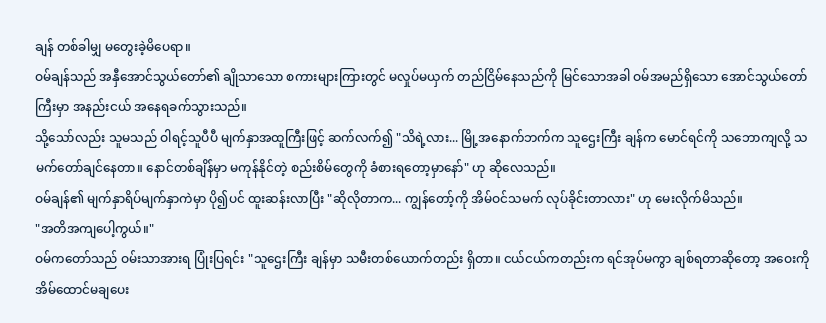ချန် တစ်ခါမျှ မတွေးခဲ့မိပေရာ။
ဝမ်ချန်သည် အနှီအောင်သွယ်တော်၏ ချိုသာသော စကားများကြားတွင် မလှုပ်မယှက် တည်ငြိမ်နေသည်ကို မြင်သောအခါ ဝမ်အမည်ရှိသော အောင်သွယ်တော်ကြီးမှာ အနည်းငယ် အနေရခက်သွားသည်။
သို့သော်လည်း သူမသည် ဝါရင့်သူပီပီ မျက်နှာအထူကြီးဖြင့် ဆက်လက်၍ "သိရဲ့လား... မြို့အနောက်ဘက်က သူဌေးကြီး ချန်က မောင်ရင်ကို သဘောကျလို့ သမက်တော်ချင်နေတာ။ နောင်တစ်ချိန်မှာ မကုန်နိုင်တဲ့ စည်းစိမ်တွေကို ခံစားရတော့မှာနော်" ဟု ဆိုလေသည်။
ဝမ်ချန်၏ မျက်နှာရိပ်မျက်နှာကဲမှာ ပို၍ပင် ထူးဆန်းလာပြီး "ဆိုလိုတာက... ကျွန်တော့်ကို အိမ်ဝင်သမက် လုပ်ခိုင်းတာလား" ဟု မေးလိုက်မိသည်။
"အတိအကျပေါ့ကွယ်။"
ဝမ်ကတော်သည် ဝမ်းသာအားရ ပြုံးပြရင်း "သူဌေးကြီး ချန်မှာ သမီးတစ်ယောက်တည်း ရှိတာ။ ငယ်ငယ်ကတည်းက ရင်အုပ်မကွာ ချစ်ရတာဆိုတော့ အဝေးကို အိမ်ထောင်မချပေး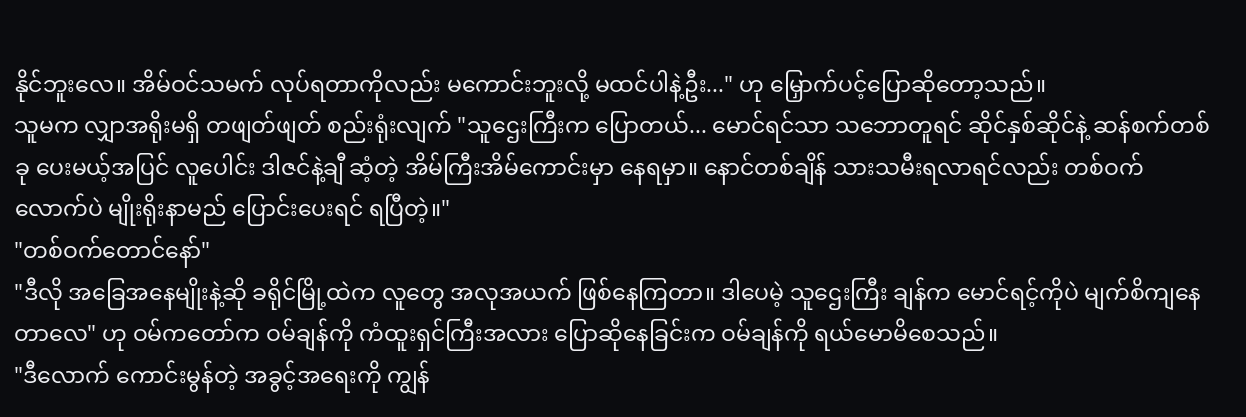နိုင်ဘူးလေ။ အိမ်ဝင်သမက် လုပ်ရတာကိုလည်း မကောင်းဘူးလို့ မထင်ပါနဲ့ဦး..." ဟု မြှောက်ပင့်ပြောဆိုတော့သည်။
သူမက လျှာအရိုးမရှိ တဖျတ်ဖျတ် စည်းရုံးလျက် "သူဌေးကြီးက ပြောတယ်... မောင်ရင်သာ သဘောတူရင် ဆိုင်နှစ်ဆိုင်နဲ့ ဆန်စက်တစ်ခု ပေးမယ့်အပြင် လူပေါင်း ဒါဇင်နဲ့ချီ ဆံ့တဲ့ အိမ်ကြီးအိမ်ကောင်းမှာ နေရမှာ။ နောင်တစ်ချိန် သားသမီးရလာရင်လည်း တစ်ဝက်လောက်ပဲ မျိုးရိုးနာမည် ပြောင်းပေးရင် ရပြီတဲ့။"
"တစ်ဝက်တောင်နော်"
"ဒီလို အခြေအနေမျိုးနဲ့ဆို ခရိုင်မြို့ထဲက လူတွေ အလုအယက် ဖြစ်နေကြတာ။ ဒါပေမဲ့ သူဌေးကြီး ချန်က မောင်ရင့်ကိုပဲ မျက်စိကျနေတာလေ" ဟု ဝမ်ကတော်က ဝမ်ချန်ကို ကံထူးရှင်ကြီးအလား ပြောဆိုနေခြင်းက ဝမ်ချန်ကို ရယ်မောမိစေသည်။
"ဒီလောက် ကောင်းမွန်တဲ့ အခွင့်အရေးကို ကျွန်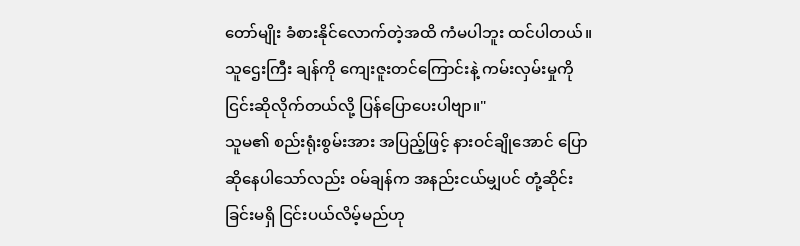တော်မျိုး ခံစားနိုင်လောက်တဲ့အထိ ကံမပါဘူး ထင်ပါတယ်။ သူဌေးကြီး ချန်ကို ကျေးဇူးတင်ကြောင်းနဲ့ ကမ်းလှမ်းမှုကို ငြင်းဆိုလိုက်တယ်လို့ ပြန်ပြောပေးပါဗျာ။"
သူမ၏ စည်းရုံးစွမ်းအား အပြည့်ဖြင့် နားဝင်ချိုအောင် ပြောဆိုနေပါသော်လည်း ဝမ်ချန်က အနည်းငယ်မျှပင် တုံ့ဆိုင်းခြင်းမရှိ ငြင်းပယ်လိမ့်မည်ဟု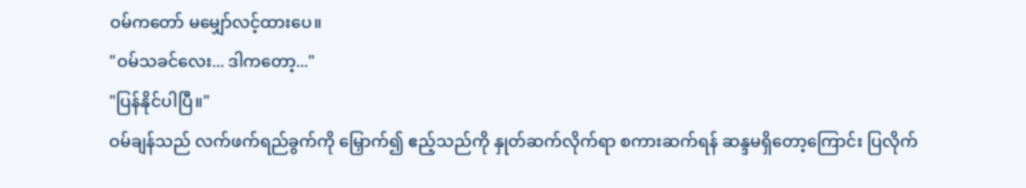ဝမ်ကတော် မမျှော်လင့်ထားပေ။
"ဝမ်သခင်လေး... ဒါကတော့..."
"ပြန်နိုင်ပါပြီ။"
ဝမ်ချန်သည် လက်ဖက်ရည်ခွက်ကို မြှောက်၍ ဧည့်သည်ကို နှုတ်ဆက်လိုက်ရာ စကားဆက်ရန် ဆန္ဒမရှိတော့ကြောင်း ပြလိုက်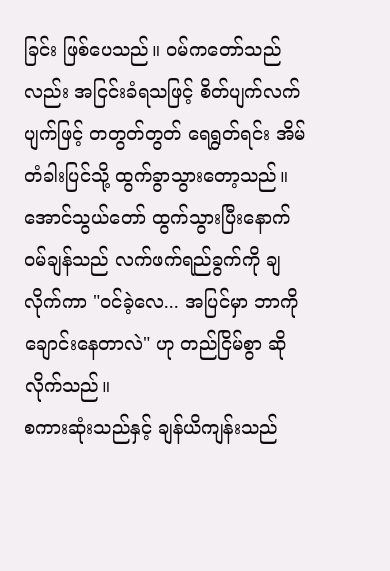ခြင်း ဖြစ်ပေသည်။ ဝမ်ကတော်သည်လည်း အငြင်းခံရသဖြင့် စိတ်ပျက်လက်ပျက်ဖြင့် တတွတ်တွတ် ရေရွတ်ရင်း အိမ်တံခါးပြင်သို့ ထွက်ခွာသွားတော့သည်။
အောင်သွယ်တော် ထွက်သွားပြီးနောက် ဝမ်ချန်သည် လက်ဖက်ရည်ခွက်ကို ချလိုက်ကာ "ဝင်ခဲ့လေ... အပြင်မှာ ဘာကို ချောင်းနေတာလဲ" ဟု တည်ငြိမ်စွာ ဆိုလိုက်သည်။
စကားဆုံးသည်နှင့် ချန်ယိကျန်းသည်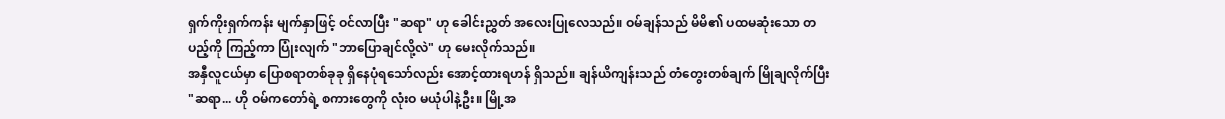ရှက်ကိုးရှက်ကန်း မျက်နှာဖြင့် ဝင်လာပြီး "ဆရာ" ဟု ခေါင်းညွှတ် အလေးပြုလေသည်။ ဝမ်ချန်သည် မိမိ၏ ပထမဆုံးသော တပည့်ကို ကြည့်ကာ ပြုံးလျက် "ဘာပြောချင်လို့လဲ" ဟု မေးလိုက်သည်။
အနှီလူငယ်မှာ ပြောစရာတစ်ခုခု ရှိနေပုံရသော်လည်း အောင့်ထားရဟန် ရှိသည်။ ချန်ယိကျန်းသည် တံတွေးတစ်ချက် မြိုချလိုက်ပြီး "ဆရာ... ဟို ဝမ်ကတော်ရဲ့ စကားတွေကို လုံးဝ မယုံပါနဲ့ဦး။ မြို့အ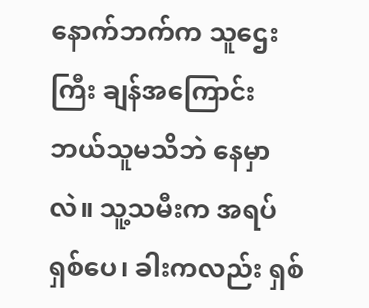နောက်ဘက်က သူဌေးကြီး ချန်အကြောင်း ဘယ်သူမသိဘဲ နေမှာလဲ။ သူ့သမီးက အရပ် ရှစ်ပေ၊ ခါးကလည်း ရှစ်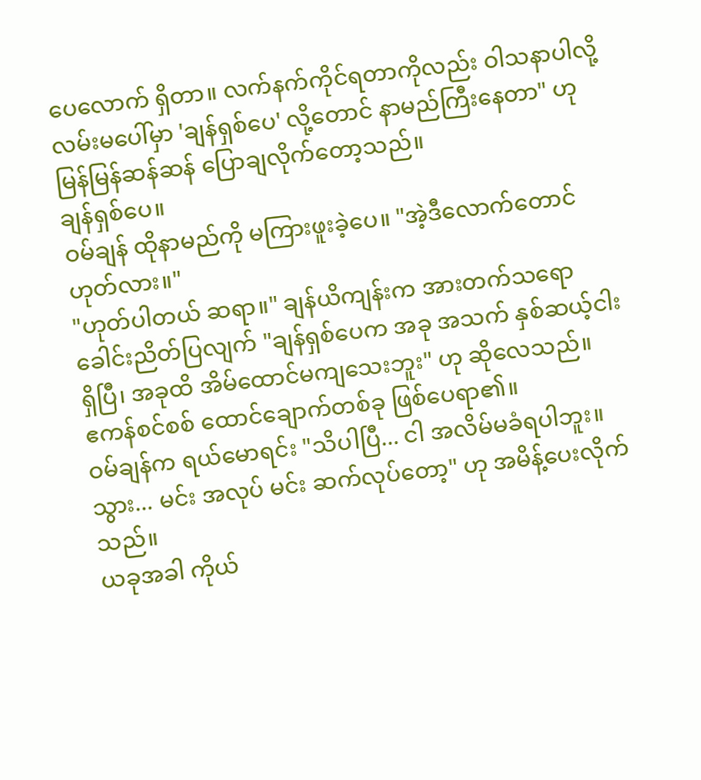ပေလောက် ရှိတာ။ လက်နက်ကိုင်ရတာကိုလည်း ဝါသနာပါလို့ လမ်းမပေါ်မှာ 'ချန်ရှစ်ပေ' လို့တောင် နာမည်ကြီးနေတာ" ဟု မြန်မြန်ဆန်ဆန် ပြောချလိုက်တော့သည်။
ချန်ရှစ်ပေ။
ဝမ်ချန် ထိုနာမည်ကို မကြားဖူးခဲ့ပေ။ "အဲ့ဒီလောက်တောင် ဟုတ်လား။"
"ဟုတ်ပါတယ် ဆရာ။" ချန်ယိကျန်းက အားတက်သရော ခေါင်းညိတ်ပြလျက် "ချန်ရှစ်ပေက အခု အသက် နှစ်ဆယ့်ငါး ရှိပြီ၊ အခုထိ အိမ်ထောင်မကျသေးဘူး" ဟု ဆိုလေသည်။
ဧကန်စင်စစ် ထောင်ချောက်တစ်ခု ဖြစ်ပေရာ၏။
ဝမ်ချန်က ရယ်မောရင်း "သိပါပြီ... ငါ အလိမ်မခံရပါဘူး။ သွား... မင်း အလုပ် မင်း ဆက်လုပ်တော့" ဟု အမိန့်ပေးလိုက်သည်။
ယခုအခါ ကိုယ်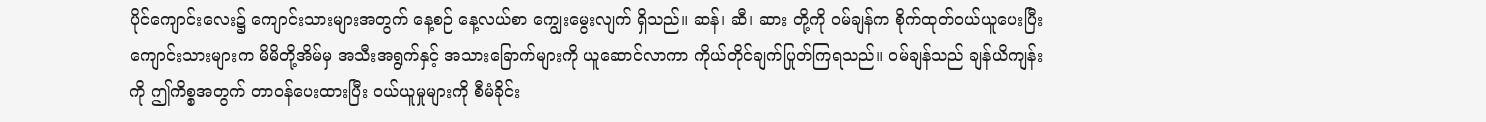ပိုင်ကျောင်းလေး၌ ကျောင်းသားများအတွက် နေ့စဉ် နေ့လယ်စာ ကျွေးမွေးလျက် ရှိသည်။ ဆန်၊ ဆီ၊ ဆား တို့ကို ဝမ်ချန်က စိုက်ထုတ်ဝယ်ယူပေးပြီး ကျောင်းသားများက မိမိတို့အိမ်မှ အသီးအရွက်နှင့် အသားခြောက်များကို ယူဆောင်လာကာ ကိုယ်တိုင်ချက်ပြုတ်ကြရသည်။ ဝမ်ချန်သည် ချန်ယိကျန်းကို ဤကိစ္စအတွက် တာဝန်ပေးထားပြီး ဝယ်ယူမှုများကို စီမံခိုင်း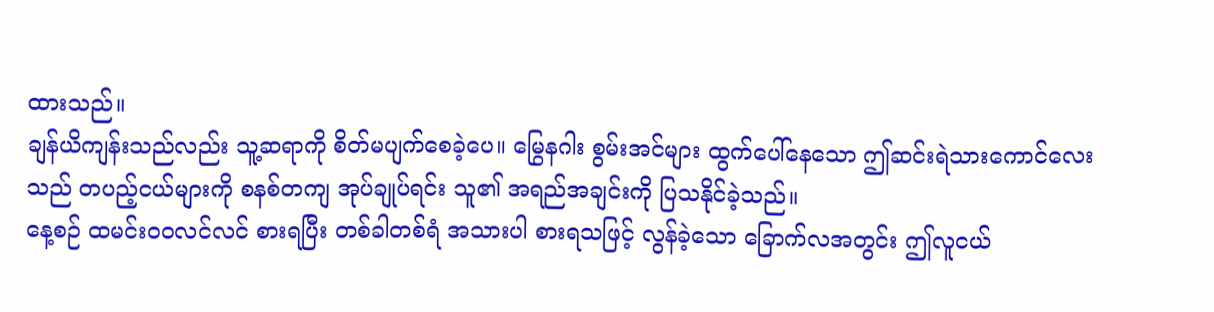ထားသည်။
ချန်ယိကျန်းသည်လည်း သူ့ဆရာကို စိတ်မပျက်စေခဲ့ပေ။ မြွေနဂါး စွမ်းအင်များ ထွက်ပေါ်နေသော ဤဆင်းရဲသားကောင်လေးသည် တပည့်ငယ်များကို စနစ်တကျ အုပ်ချုပ်ရင်း သူ၏ အရည်အချင်းကို ပြသနိုင်ခဲ့သည်။
နေ့စဉ် ထမင်းဝဝလင်လင် စားရပြီး တစ်ခါတစ်ရံ အသားပါ စားရသဖြင့် လွန်ခဲ့သော ခြောက်လအတွင်း ဤလူငယ်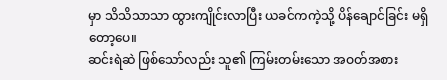မှာ သိသိသာသာ ထွားကျိုင်းလာပြီး ယခင်ကကဲ့သို့ ပိန်ချောင်ခြင်း မရှိတော့ပေ။
ဆင်းရဲဆဲ ဖြစ်သော်လည်း သူ၏ ကြမ်းတမ်းသော အဝတ်အစား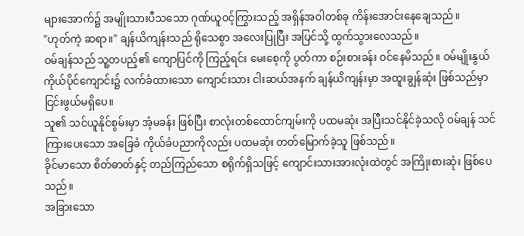များအောက်၌ အမျိုးသားပီသသော ဂုဏ်ယူဝင့်ကြွားသည့် အရှိန်အဝါတစ်ခု ကိန်းအောင်းနေချေသည်။
"ဟုတ်ကဲ့ ဆရာ။" ချန်ယိကျန်းသည် ရိုသေစွာ အလေးပြုပြီး အပြင်သို့ ထွက်သွားလေသည်။
ဝမ်ချန်သည် သူ့တပည့်၏ ကျောပြင်ကို ကြည့်ရင်း မေးစေ့ကို ပွတ်ကာ စဉ်းစားခန်း ဝင်နေမိသည်။ ဝမ်မျိုးနွယ် ကိုယ်ပိုင်ကျောင်း၌ လက်ခံထားသော ကျောင်းသား ငါးဆယ်အနက် ချန်ယိကျန်းမှာ အထူးချွန်ဆုံး ဖြစ်သည်မှာ ငြင်းဖွယ်မရှိပေ။
သူ၏ သင်ယူနိုင်စွမ်းမှာ အံ့မခန်း ဖြစ်ပြီး စာလုံးတစ်ထောင်ကျမ်းကို ပထမဆုံး အပြီးသင်နိုင်ခဲ့သလို ဝမ်ချန် သင်ကြားပေးသော အခြေခံ ကိုယ်ခံပညာကိုလည်း ပထမဆုံး တတ်မြောက်ခဲ့သူ ဖြစ်သည်။
ခိုင်မာသော စိတ်ဓာတ်နှင့် တည်ကြည်သော စရိုက်ရှိသဖြင့် ကျောင်းသားအားလုံးထဲတွင် အကြိုးစားဆုံး ဖြစ်ပေသည်။
အခြားသော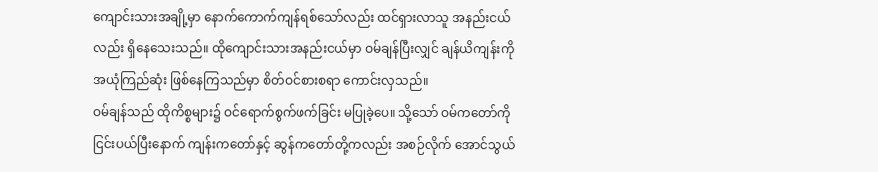ကျောင်းသားအချို့မှာ နောက်ကောက်ကျန်ရစ်သော်လည်း ထင်ရှားလာသူ အနည်းငယ်လည်း ရှိနေသေးသည်။ ထိုကျောင်းသားအနည်းငယ်မှာ ဝမ်ချန်ပြီးလျှင် ချန်ယိကျန်းကို အယုံကြည်ဆုံး ဖြစ်နေကြသည်မှာ စိတ်ဝင်စားစရာ ကောင်းလှသည်။
ဝမ်ချန်သည် ထိုကိစ္စများ၌ ဝင်ရောက်စွက်ဖက်ခြင်း မပြုခဲ့ပေ။ သို့သော် ဝမ်ကတော်ကို ငြင်းပယ်ပြီးနောက် ကျန်းကတော်နှင့် ဆွန်ကတော်တို့ကလည်း အစဉ်လိုက် အောင်သွယ်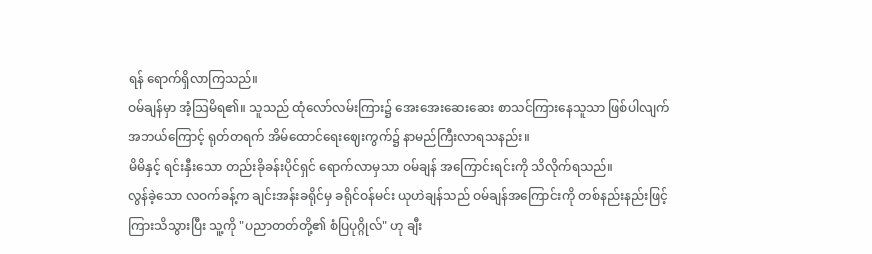ရန် ရောက်ရှိလာကြသည်။
ဝမ်ချန်မှာ အံ့သြမိရ၏။ သူသည် ထုံလော်လမ်းကြား၌ အေးအေးဆေးဆေး စာသင်ကြားနေသူသာ ဖြစ်ပါလျက် အဘယ်ကြောင့် ရုတ်တရက် အိမ်ထောင်ရေးဈေးကွက်၌ နာမည်ကြီးလာရသနည်း။
မိမိနှင့် ရင်းနှီးသော တည်းခိုခန်းပိုင်ရှင် ရောက်လာမှသာ ဝမ်ချန် အကြောင်းရင်းကို သိလိုက်ရသည်။
လွန်ခဲ့သော လဝက်ခန့်က ချင်းအန်းခရိုင်မှ ခရိုင်ဝန်မင်း ယုဟဲချန်သည် ဝမ်ချန်အကြောင်းကို တစ်နည်းနည်းဖြင့် ကြားသိသွားပြီး သူ့ကို "ပညာတတ်တို့၏ စံပြပုဂ္ဂိုလ်" ဟု ချီး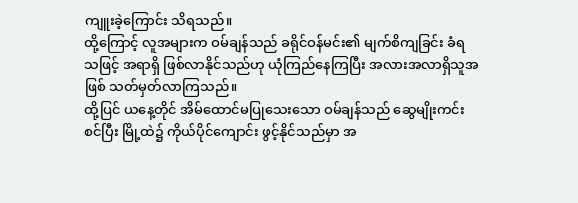ကျူးခဲ့ကြောင်း သိရသည်။
ထို့ကြောင့် လူအများက ဝမ်ချန်သည် ခရိုင်ဝန်မင်း၏ မျက်စိကျခြင်း ခံရသဖြင့် အရာရှိ ဖြစ်လာနိုင်သည်ဟု ယုံကြည်နေကြပြီး အလားအလာရှိသူအဖြစ် သတ်မှတ်လာကြသည်။
ထို့ပြင် ယနေ့တိုင် အိမ်ထောင်မပြုသေးသော ဝမ်ချန်သည် ဆွေမျိုးကင်းစင်ပြီး မြို့ထဲ၌ ကိုယ်ပိုင်ကျောင်း ဖွင့်နိုင်သည်မှာ အ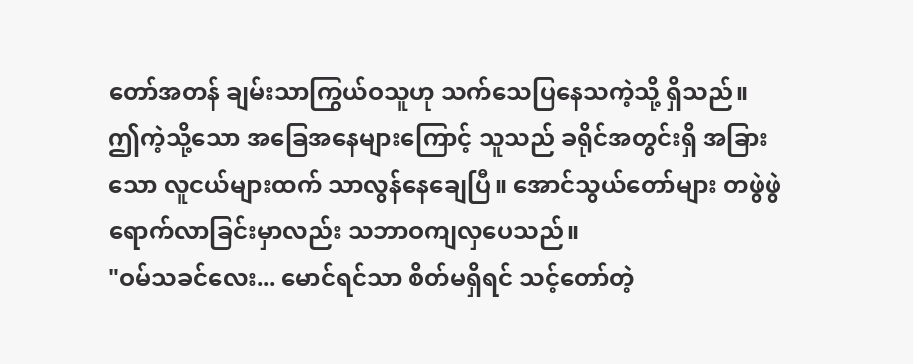တော်အတန် ချမ်းသာကြွယ်ဝသူဟု သက်သေပြနေသကဲ့သို့ ရှိသည်။
ဤကဲ့သို့သော အခြေအနေများကြောင့် သူသည် ခရိုင်အတွင်းရှိ အခြားသော လူငယ်များထက် သာလွန်နေချေပြီ။ အောင်သွယ်တော်များ တဖွဲဖွဲ ရောက်လာခြင်းမှာလည်း သဘာဝကျလှပေသည်။
"ဝမ်သခင်လေး... မောင်ရင်သာ စိတ်မရှိရင် သင့်တော်တဲ့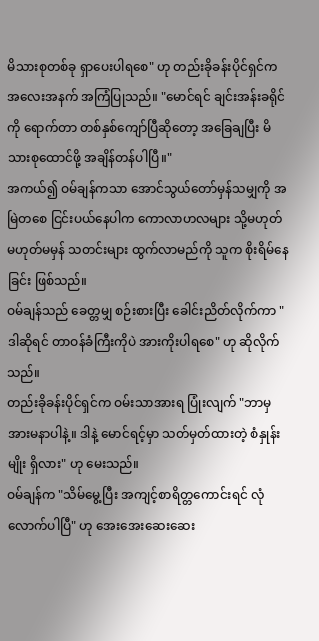မိသားစုတစ်ခု ရှာပေးပါရစေ" ဟု တည်းခိုခန်းပိုင်ရှင်က အလေးအနက် အကြံပြုသည်။ "မောင်ရင် ချင်းအန်းခရိုင်ကို ရောက်တာ တစ်နှစ်ကျော်ပြီဆိုတော့ အခြေချပြီး မိသားစုထောင်ဖို့ အချိန်တန်ပါပြီ။"
အကယ်၍ ဝမ်ချန်ကသာ အောင်သွယ်တော်မှန်သမျှကို အမြဲတစေ ငြင်းပယ်နေပါက ကောလာဟလများ သို့မဟုတ် မဟုတ်မမှန် သတင်းများ ထွက်လာမည်ကို သူက စိုးရိမ်နေခြင်း ဖြစ်သည်။
ဝမ်ချန်သည် ခေတ္တမျှ စဉ်းစားပြီး ခေါင်းညိတ်လိုက်ကာ "ဒါဆိုရင် တာဝန်ခံကြီးကိုပဲ အားကိုးပါရစေ" ဟု ဆိုလိုက်သည်။
တည်းခိုခန်းပိုင်ရှင်က ဝမ်းသာအားရ ပြုံးလျက် "ဘာမှ အားမနာပါနဲ့။ ဒါနဲ့ မောင်ရင့်မှာ သတ်မှတ်ထားတဲ့ စံနှုန်းမျိုး ရှိလား" ဟု မေးသည်။
ဝမ်ချန်က "သိမ်မွေ့ပြီး အကျင့်စာရိတ္တကောင်းရင် လုံလောက်ပါပြီ" ဟု အေးအေးဆေးဆေး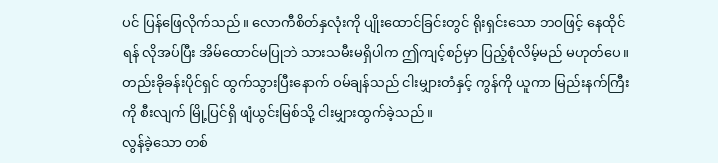ပင် ပြန်ဖြေလိုက်သည်။ လောကီစိတ်နှလုံးကို ပျိုးထောင်ခြင်းတွင် ရိုးရှင်းသော ဘဝဖြင့် နေထိုင်ရန် လိုအပ်ပြီး အိမ်ထောင်မပြုဘဲ သားသမီးမရှိပါက ဤကျင့်စဉ်မှာ ပြည့်စုံလိမ့်မည် မဟုတ်ပေ။
တည်းခိုခန်းပိုင်ရှင် ထွက်သွားပြီးနောက် ဝမ်ချန်သည် ငါးမျှားတံနှင့် ကွန်ကို ယူကာ မြည်းနက်ကြီးကို စီးလျက် မြို့ပြင်ရှိ ဖျံယွင်းမြစ်သို့ ငါးမျှားထွက်ခဲ့သည်။
လွန်ခဲ့သော တစ်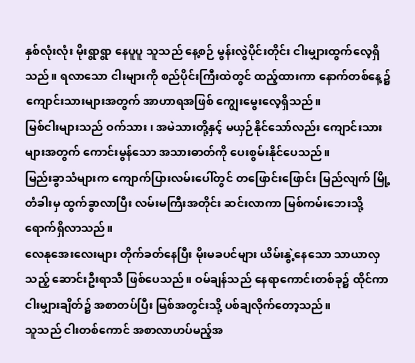နှစ်လုံးလုံး မိုးရွာရွာ နေပူပူ သူသည် နေ့စဉ် မွန်းလွဲပိုင်းတိုင်း ငါးမျှားထွက်လေ့ရှိသည်။ ရလာသော ငါးများကို စည်ပိုင်းကြီးထဲတွင် ထည့်ထားကာ နောက်တစ်နေ့၌ ကျောင်းသားများအတွက် အာဟာရအဖြစ် ကျွေးမွေးလေ့ရှိသည်။
မြစ်ငါးများသည် ဝက်သား၊ အမဲသားတို့နှင့် မယှဉ်နိုင်သော်လည်း ကျောင်းသားများအတွက် ကောင်းမွန်သော အသားဓာတ်ကို ပေးစွမ်းနိုင်ပေသည်။
မြည်းခွာသံများက ကျောက်ပြားလမ်းပေါ်တွင် တဖြောင်းဖြောင်း မြည်လျက် မြို့တံခါးမှ ထွက်ခွာလာပြီး လမ်းမကြီးအတိုင်း ဆင်းလာကာ မြစ်ကမ်းဘေးသို့ ရောက်ရှိလာသည်။
လေနုအေးလေးများ တိုက်ခတ်နေပြီး မိုးမခပင်များ ယိမ်းနွဲ့နေသော သာယာလှသည့် ဆောင်းဦးရာသီ ဖြစ်ပေသည်။ ဝမ်ချန်သည် နေရာကောင်းတစ်ခု၌ ထိုင်ကာ ငါးမျှားချိတ်၌ အစာတပ်ပြီး မြစ်အတွင်းသို့ ပစ်ချလိုက်တော့သည်။
သူသည် ငါးတစ်ကောင် အစာလာဟပ်မည့်အ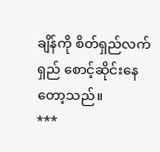ချိန်ကို စိတ်ရှည်လက်ရှည် စောင့်ဆိုင်းနေတော့သည်။
***